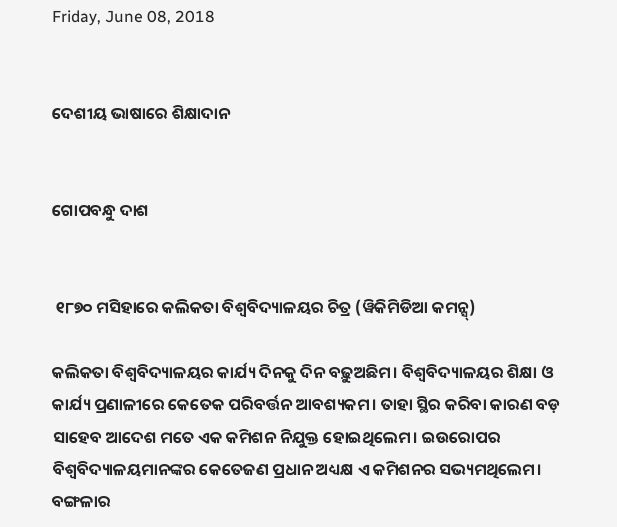Friday, June 08, 2018


ଦେଶୀୟ ଭାଷାରେ ଶିକ୍ଷାଦାନ


ଗୋପବନ୍ଧୁ ଦାଶ


 ୧୮୭୦ ମସିହାରେ କଲିକତା ବିଶ୍ୱବିଦ୍ୟାଳୟର ଚିତ୍ର (ୱିକିମିଡିଆ କମନ୍ସ୍)

କଲିକତା ବିଶ୍ୱବିଦ୍ୟାଳୟର କାର୍ଯ୍ୟ ଦିନକୁ ଦିନ ବଢ଼ୁଅଛିମ। ବିଶ୍ୱବିଦ୍ୟାଳୟର ଶିକ୍ଷା ଓ କାର୍ଯ୍ୟ ପ୍ରଣାଳୀରେ କେତେକ ପରିବର୍ତ୍ତନ ଆବଶ୍ୟକମ। ତାହା ସ୍ଥିର କରିବା କାରଣ ବଡ଼ ସାହେବ ଆଦେଶ ମତେ ଏକ କମିଶନ ନିଯୁକ୍ତ ହୋଇଥିଲେମ। ଇଉରୋପର ବିଶ୍ୱବିଦ୍ୟାଳୟମାନଙ୍କର କେତେଜଣ ପ୍ରଧାନ ଅଧ୍ୟକ୍ଷ ଏ କମିଶନର ସଭ୍ୟମଥିଲେମ। ବଙ୍ଗଳାର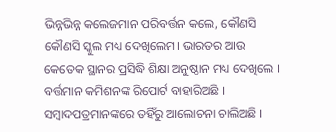ଭିନ୍ନଭିନ୍ନ କଲେଜମାନ ପରିବର୍ତ୍ତନ କଲେ, କୌଣସି କୌଣସି ସ୍କୁଲ ମଧ୍ୟ ଦେଖିଲେମ। ଭାରତର ଆଉ କେତେକ ସ୍ଥାନର ପ୍ରସିଦ୍ଧି ଶିକ୍ଷା ଅନୁଷ୍ଠାନ ମଧ୍ୟ ଦେଖିଲେ । ବର୍ତ୍ତମାନ କମିଶନଙ୍କ ରିପୋର୍ଟ ବାହାରିଅଛି । ସମ୍ୱାଦପତ୍ରମାନଙ୍କରେ ତହିଁରୁ ଆଲୋଚନା ଚାଲିଅଛି ।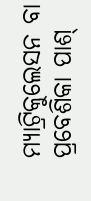ମ୍ୟାଟ୍ରିକୁଲେସନ ବା ପ୍ରବେଶିକା ପାଶ୍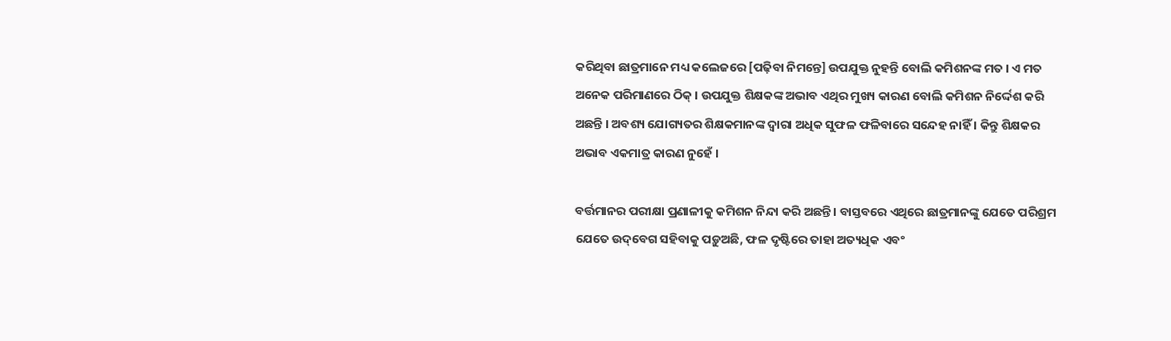କରିଥିବା ଛାତ୍ରମାନେ ମଧ୍ୟ କଲେଜରେ [ପଢ଼ିବା ନିମନ୍ତେ] ଉପଯୁକ୍ତ ନୁହନ୍ତି ବୋଲି କମିଶନଙ୍କ ମତ । ଏ ମତ ଅନେକ ପରିମାଣରେ ଠିକ୍ । ଉପଯୁକ୍ତ ଶିକ୍ଷକଙ୍କ ଅଭାବ ଏଥିର ମୁଖ୍ୟ କାରଣ ବୋଲି କମିଶନ ନିର୍ଦ୍ଦେଶ କରି ଅଛନ୍ତି । ଅବଶ୍ୟ ଯୋଗ୍ୟତର ଶିକ୍ଷକମାନଙ୍କ ଦ୍ୱାରା ଅଧିକ ସୁଫଳ ଫଳିବାରେ ସନ୍ଦେହ ନାହିଁ । କିନ୍ତୁ ଶିକ୍ଷକର ଅଭାବ ଏକମାତ୍ର କାରଣ ନୁହେଁ ।

ବର୍ତ୍ତମାନର ପରୀକ୍ଷା ପ୍ରଣାଳୀକୁ କମିଶନ ନିନ୍ଦା କରି ଅଛନ୍ତି । ବାସ୍ତବରେ ଏଥିରେ ଛାତ୍ରମାନଙ୍କୁ ଯେତେ ପରିଶ୍ରମ ଯେତେ ଉଦ୍‌ବେଗ ସହିବାକୁ ପଡ଼ୁଅଛି, ଫଳ ଦୃଷ୍ଟିରେ ତାହା ଅତ୍ୟଧିକ ଏବଂ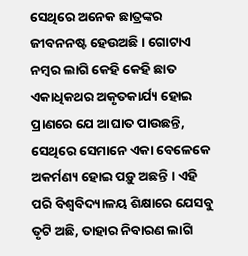ସେଥିରେ ଅନେକ ଛାତ୍ରଙ୍କର ଜୀବନନଷ୍ଟ ହେଉଅଛି । ଗୋଟାଏ ନମ୍ୱର ଲାଗି କେହି କେହି ଛାତ ଏକାଧିକଥର ଅକୃତକାର୍ଯ୍ୟ ହୋଇ ପ୍ରାଣରେ ଯେ ଆଘାତ ପାଉଛନ୍ତି, ସେଥିରେ ସେମାନେ ଏକା ବେଳେକେ ଅକର୍ମଣ୍ୟ ହୋଇ ପଡ଼ୁ ଅଛନ୍ତି । ଏହି ପରି ବିଶ୍ୱବିଦ୍ୟାଳୟ ଶିକ୍ଷାରେ ଯେସବୁ ତୃଟି ଅଛି, ତାହାର ନିବାରଣ ଲାଗି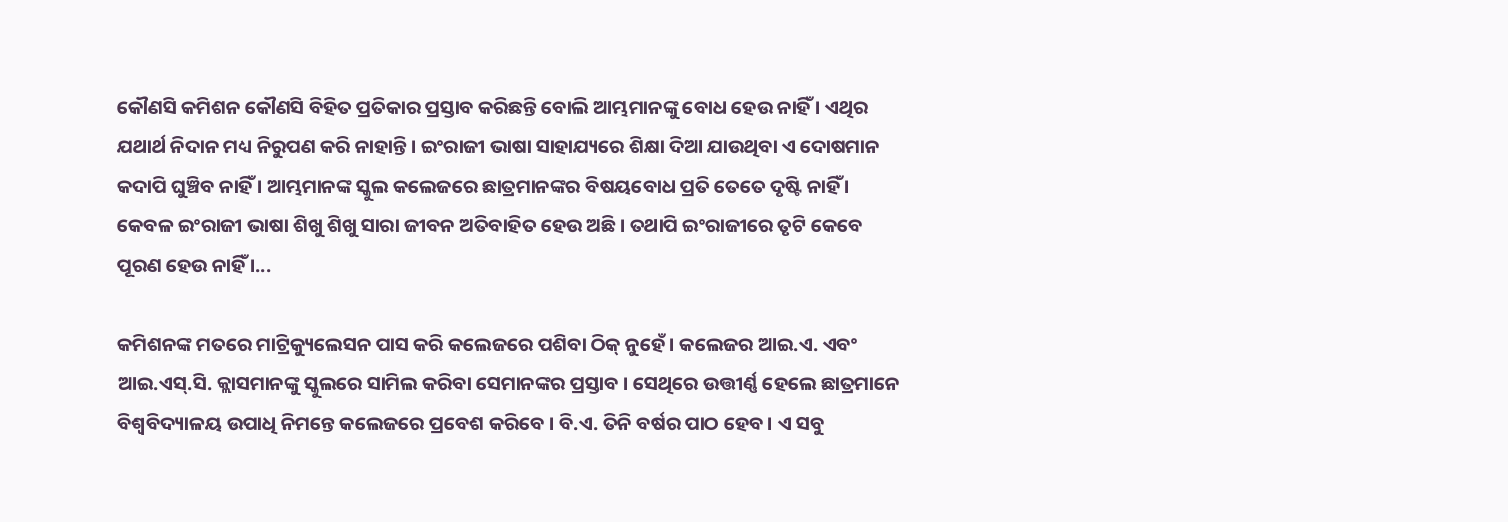କୌଣସି କମିଶନ କୌଣସି ବିହିତ ପ୍ରତିକାର ପ୍ରସ୍ତାବ କରିଛନ୍ତି ବୋଲି ଆମ୍ଭମାନଙ୍କୁ ବୋଧ ହେଉ ନାହିଁ । ଏଥିର ଯଥାର୍ଥ ନିଦାନ ମଧ୍ୟ ନିରୁପଣ କରି ନାହାନ୍ତି । ଇଂରାଜୀ ଭାଷା ସାହାଯ୍ୟରେ ଶିକ୍ଷା ଦିଆ ଯାଉଥିବା ଏ ଦୋଷମାନ କଦାପି ଘୁଞ୍ଚିବ ନାହିଁ । ଆମ୍ଭମାନଙ୍କ ସ୍କୁଲ କଲେଜରେ ଛାତ୍ରମାନଙ୍କର ବିଷୟବୋଧ ପ୍ରତି ତେତେ ଦୃଷ୍ଟି ନାହିଁ । କେବଳ ଇଂରାଜୀ ଭାଷା ଶିଖୁ ଶିଖୁ ସାରା ଜୀବନ ଅତିବାହିତ ହେଉ ଅଛି । ତଥାପି ଇଂରାଜୀରେ ତୃଟି କେବେ ପୂରଣ ହେଉ ନାହିଁ ।...

କମିଶନଙ୍କ ମତରେ ମାଟ୍ରିକ୍ୟୁଲେସନ ପାସ କରି କଲେଜରେ ପଶିବା ଠିକ୍ ନୁହେଁ । କଲେଜର ଆଇ.ଏ. ଏବଂ ଆଇ.ଏସ୍‌.ସି. କ୍ଲାସମାନଙ୍କୁ ସ୍କୁଲରେ ସାମିଲ କରିବା ସେମାନଙ୍କର ପ୍ରସ୍ତାବ । ସେଥିରେ ଉତ୍ତୀର୍ଣ୍ଣ ହେଲେ ଛାତ୍ରମାନେ ବିଶ୍ୱବିଦ୍ୟାଳୟ ଉପାଧି ନିମନ୍ତେ କଲେଜରେ ପ୍ରବେଶ କରିବେ । ବି.ଏ. ତିନି ବର୍ଷର ପାଠ ହେବ। ଏ ସବୁ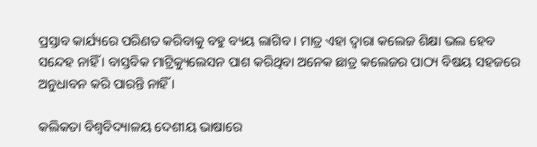ପ୍ରସ୍ତାବ କାର୍ଯ୍ୟରେ ପରିଣତ କରିବାକୁ ବହୁ ବ୍ୟୟ ଲାଗିବ । ମାତ୍ର ଏହା ଦ୍ୱାରା କଲେଜ ଶିକ୍ଷା ଭଲ ହେବ ସନ୍ଦେହ ନାହିଁ । ବାସ୍ତବିକ ମାଟ୍ରିକ୍ୟୁଲେସନ ପାଶ କରିଥିବା ଅନେକ ଛାତ୍ର କଲେଜର ପାଠ୍ୟ ବିଷୟ ସହଜରେ ଅନୁଧାବନ କରି ପାରନ୍ତି ନାହିଁ ।

କଲିକତା ବିଶ୍ୱବିଦ୍ୟାଳୟ ଦେଶୀୟ ଭାଷାରେ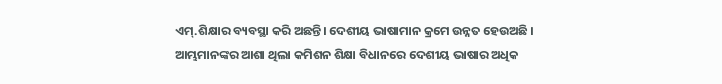ଏମ୍.ଶିକ୍ଷାର ବ୍ୟବସ୍ଥା କରି ଅଛନ୍ତି। ଦେଶୀୟ ଭାଷାମାନ କ୍ରମେ ଉନ୍ନତ ହେଉଅଛି । ଆମ୍ଭମାନଙ୍କର ଆଶା ଥିଲା କମିଶନ ଶିକ୍ଷା ବିଧାନରେ ଦେଶୀୟ ଭାଷାର ଅଧିକ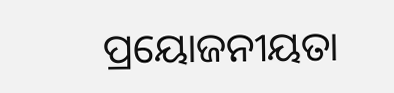ପ୍ରୟୋଜନୀୟତା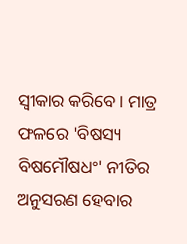ସ୍ୱୀକାର କରିବେ । ମାତ୍ର ଫଳରେ 'ବିଷସ୍ୟ ବିଷମୌଷଧଂ' ନୀତିର ଅନୁସରଣ ହେବାର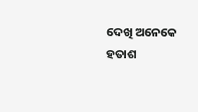ଦେଖି ଅନେକେ ହତାଶ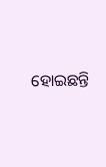ହୋଇଛନ୍ତି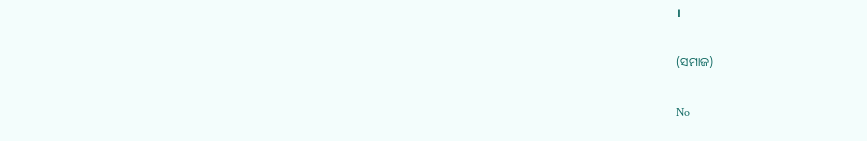।

(ସମାଜ)

No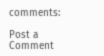comments:

Post a Comment